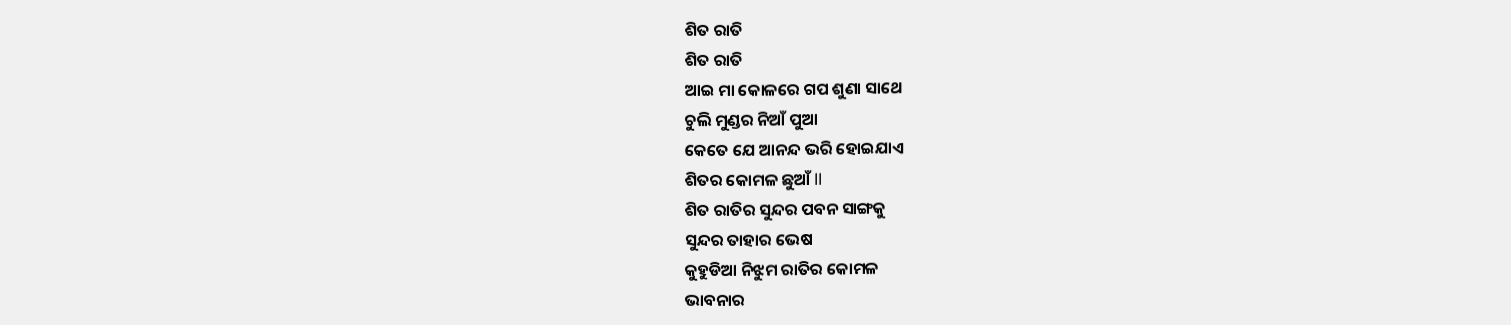ଶିତ ରାତି
ଶିତ ରାତି
ଆଇ ମା କୋଳରେ ଗପ ଶୁଣା ସାଥେ
ଚୁଲି ମୁଣ୍ଡର ନିଆଁ ପୁଆ
କେତେ ଯେ ଆନନ୍ଦ ଭରି ହୋଇଯାଏ
ଶିତର କୋମଳ ଛୁଆଁ ll
ଶିତ ରାତିର ସୁନ୍ଦର ପବନ ସାଙ୍ଗକୁ
ସୁନ୍ଦର ତାହାର ଭେଷ
କୁହୁଡିଆ ନିଝୁମ ରାତିର କୋମଳ
ଭାବନାର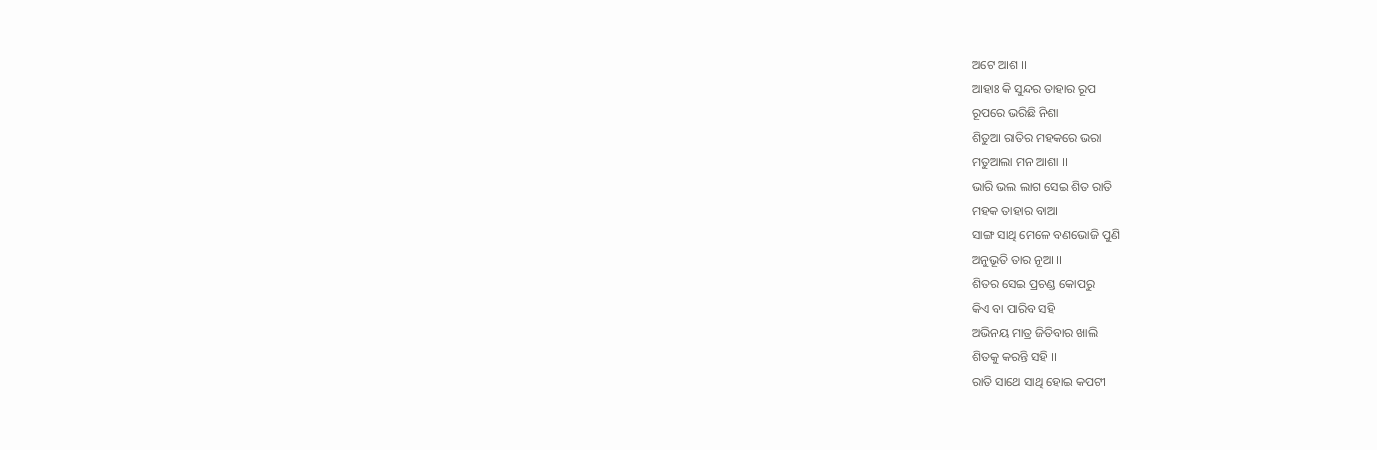ଅଟେ ଆଶ ।।
ଆହାଃ କି ସୁନ୍ଦର ତାହାର ରୂପ
ରୂପରେ ଭରିଛି ନିଶା
ଶିତୁଆ ରାତିର ମହକରେ ଭରା
ମତୁଆଲା ମନ ଆଶା ।।
ଭାରି ଭଲ ଲାଗ ସେଇ ଶିତ ରାତି
ମହକ ତାହାର ବାଆ
ସାଙ୍ଗ ସାଥି ମେଳେ ବଣଭୋଜି ପୁଣି
ଅନୁଭୂତି ତାର ନୂଆ ।।
ଶିତର ସେଇ ପ୍ରଚଣ୍ଡ କୋପରୁ
କିଏ ବା ପାରିବ ସହି
ଅଭିନୟ ମାତ୍ର ଜିତିବାର ଖାଲି
ଶିତକୁ କରନ୍ତି ସହି ।।
ରାତି ସାଥେ ସାଥି ହୋଇ କପଟୀ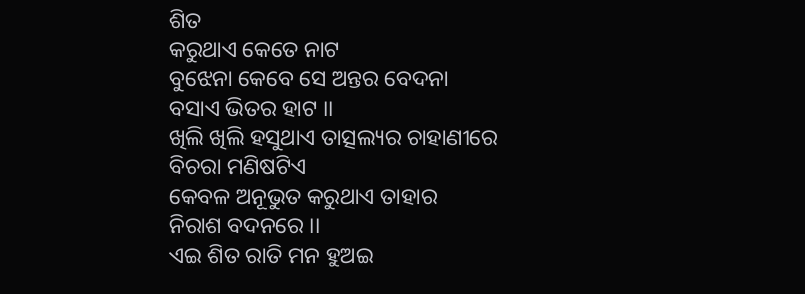ଶିତ
କରୁଥାଏ କେତେ ନାଟ
ବୁଝେନା କେବେ ସେ ଅନ୍ତର ବେଦନା
ବସାଏ ଭିତର ହାଟ ।।
ଖିଲି ଖିଲି ହସୁଥାଏ ତାତ୍ସଲ୍ୟର ଚାହାଣୀରେ
ବିଚରା ମଣିଷଟିଏ
କେବଳ ଅନୂଭୁତ କରୁଥାଏ ତାହାର
ନିରାଶ ବଦନରେ ।।
ଏଇ ଶିତ ରାତି ମନ ହୁଅଇ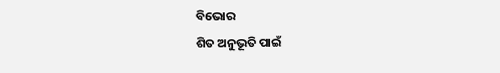ବିଭୋର
ଶିତ ଅନୁଭୂତି ପାଇଁ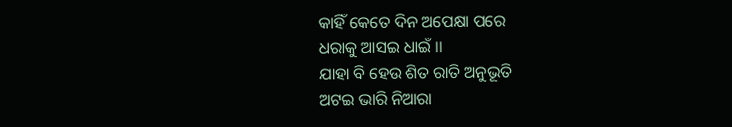କାହିଁ କେତେ ଦିନ ଅପେକ୍ଷା ପରେ
ଧରାକୁ ଆସଇ ଧାଇଁ ।।
ଯାହା ବି ହେଉ ଶିତ ରାତି ଅନୁଭୂତି
ଅଟଇ ଭାରି ନିଆରା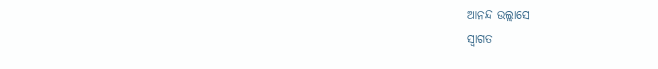ଆନନ୍ଦ ଉଲ୍ଲାସେ
ସ୍ଵାଗତ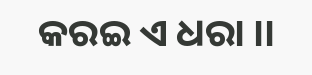କରଇ ଏ ଧରା ।।